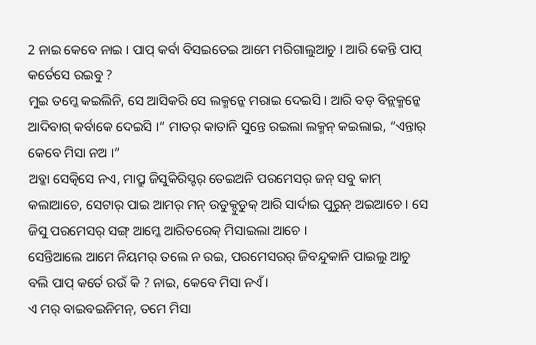2 ନାଇ କେବେ ନାଇ । ପାପ୍ କର୍ବା ବିସଇତେଇ ଆମେ ମରିଗାଲୁଆଚୁ । ଆରି କେନ୍ତି ପାପ୍ କର୍ତେସେ ରଇବୁ ?
ମୁଇ ତମ୍କେ କଇଲିନି, ସେ ଆସିକରି ସେ ଲକ୍ମନ୍କେ ମରାଇ ଦେଇସି । ଆରି ବଡ୍ ବିନ୍ଲକ୍ମନ୍କେ ଆଦିବାଗ୍ କର୍ବାକେ ଦେଇସି ।” ମାତର୍ କାତାନି ସୁନ୍ତେ ରଇଲା ଲକ୍ମନ୍ କଇଲାଇ, “ଏନ୍ତାର୍ କେବେ ମିସା ନଅ ।”
ଅବ୍କା ସେତ୍କିସେ ନଏ, ମାପ୍ରୁ ଜିସୁକିରିସ୍ଟର୍ ତେଇଅନି ପରମେସର୍ ଜନ୍ ସବୁ କାମ୍ କଲାଆଚେ, ସେଟାର୍ ପାଇ ଆମର୍ ମନ୍ ଉଡୁକ୍ଦୁଡୁକ୍ ଆରି ସାର୍ଦାଇ ପୁରୁନ୍ ଅଇଆଚେ। ସେ ଜିସୁ ପରମେସର୍ ସଙ୍ଗ୍ ଆମ୍କେ ଆରିତରେକ୍ ମିସାଇଲା ଆଚେ ।
ସେନ୍ତିଆଲେ ଆମେ ନିୟମର୍ ତଲେ ନ ରଇ, ପରମେସରର୍ ଜିବନ୍ଦୁକାନି ପାଇଲୁ ଆଚୁ ବଲି ପାପ୍ କର୍ତେ ରଉଁ କି ? ନାଇ, କେବେ ମିସା ନଏଁ ।
ଏ ମର୍ ବାଇବଇନିମନ୍, ତମେ ମିସା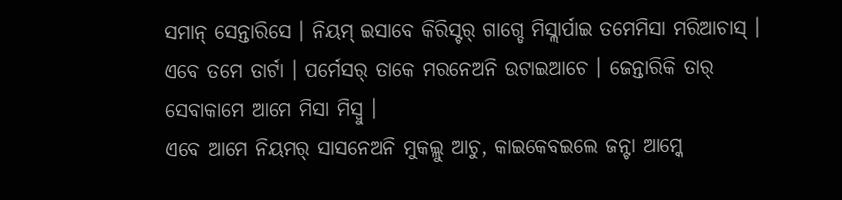ସମାନ୍ ସେନ୍ତାରିସେ । ନିୟମ୍ ଇସାବେ କିରିସ୍ଟର୍ ଗାଗ୍ଡେ ମିସ୍ଲାର୍ପାଇ ତମେମିସା ମରିଆଚାସ୍ । ଏବେ ତମେ ତାର୍ଟା । ପର୍ମେସର୍ ତାକେ ମରନେଅନି ଉଟାଇଆଚେ । ଜେନ୍ତାରିକି ତାର୍ ସେବାକାମେ ଆମେ ମିସା ମିସ୍ବୁ ।
ଏବେ ଆମେ ନିୟମର୍ ସାସନେଅନି ମୁକଲ୍ଲୁ ଆଚୁ, କାଇକେବଇଲେ ଜନ୍ଟା ଆମ୍କେ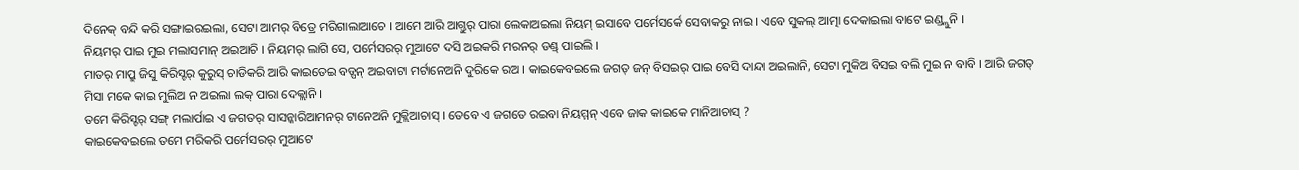ଦିନେକ୍ ବନ୍ଦି କରି ସଙ୍ଗାଇରଇଲା, ସେଟା ଆମର୍ ବିତ୍ରେ ମରିଗାଲାଆଚେ । ଆମେ ଆରି ଆଗ୍ତୁର୍ ପାରା ଲେକାଅଇଲା ନିୟମ୍ ଇସାବେ ପର୍ମେସର୍କେ ସେବାକରୁ ନାଇ । ଏବେ ସୁକଲ୍ ଆତ୍ମା ଦେକାଇଲା ବାଟେ ଇଣ୍ଡ୍ଲୁନି ।
ନିୟମର୍ ପାଇ ମୁଇ ମଲାସମାନ୍ ଅଇଆଚି । ନିୟମର୍ ଲାଗି ସେ, ପର୍ମେସରର୍ ମୁଆଟେ ଦସି ଅଇକରି ମରନର୍ ଡଣ୍ଡ୍ ପାଇଲି ।
ମାତର୍ ମାପ୍ରୁ ଜିସୁ କିରିସ୍ଟର୍ କୁରୁସ୍ ଚାଡିକରି ଆରି କାଇତେଇ ବଡ୍ପନ୍ ଅଇବାଟା ମର୍ଟାନେଅନି ଦୁରିକେ ରଅ । କାଇକେବଇଲେ ଜଗତ୍ ଜନ୍ ବିସଇର୍ ପାଇ ବେସି ଦାନ୍ଦା ଅଇଲାନି, ସେଟା ମୁକିଅ ବିସଇ ବଲି ମୁଇ ନ ବାବି । ଆରି ଜଗତ୍ ମିସା ମକେ କାଇ ମୁଲିଅ ନ ଅଇଲା ଲକ୍ ପାରା ଦେକ୍ଲାନି ।
ତମେ କିରିସ୍ଟର୍ ସଙ୍ଗ୍ ମଲାର୍ପାଇ ଏ ଜଗତର୍ ସାସନ୍କାରିଆମନର୍ ଟାନେଅନି ମୁକ୍ଲିଆଚାସ୍ । ତେବେ ଏ ଜଗତେ ରଇବା ନିୟମ୍ମନ୍ ଏବେ ଜାକ କାଇକେ ମାନିଆଚାସ୍ ?
କାଇକେବଇଲେ ତମେ ମରିକରି ପର୍ମେସରର୍ ମୁଆଟେ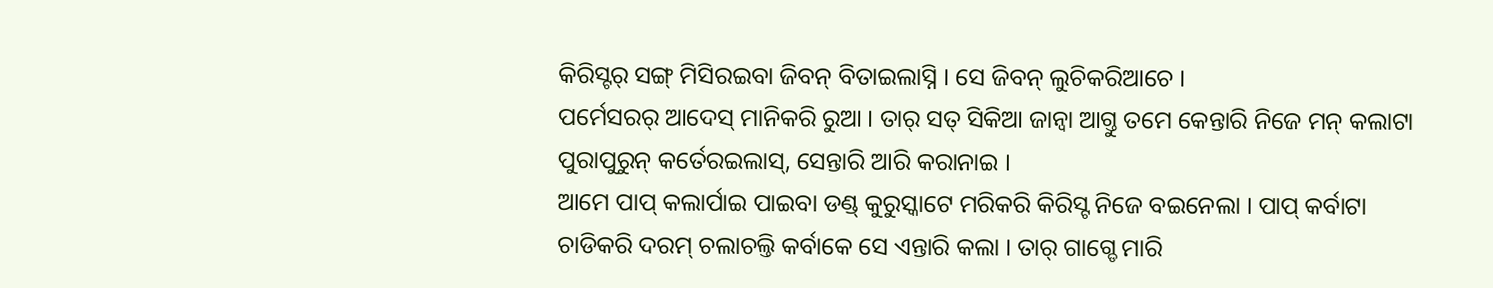କିରିସ୍ଟର୍ ସଙ୍ଗ୍ ମିସିରଇବା ଜିବନ୍ ବିତାଇଲାସ୍ନି । ସେ ଜିବନ୍ ଲୁଚିକରିଆଚେ ।
ପର୍ମେସରର୍ ଆଦେସ୍ ମାନିକରି ରୁଆ । ତାର୍ ସତ୍ ସିକିଆ ଜାନ୍ବା ଆଗ୍ତୁ ତମେ କେନ୍ତାରି ନିଜେ ମନ୍ କଲାଟା ପୁରାପୁରୁନ୍ କର୍ତେରଇଲାସ୍, ସେନ୍ତାରି ଆରି କରାନାଇ ।
ଆମେ ପାପ୍ କଲାର୍ପାଇ ପାଇବା ଡଣ୍ଡ୍ କୁରୁସ୍କାଟେ ମରିକରି କିରିସ୍ଟ ନିଜେ ବଇନେଲା । ପାପ୍ କର୍ବାଟା ଚାଡିକରି ଦରମ୍ ଚଲାଚଲ୍ତି କର୍ବାକେ ସେ ଏନ୍ତାରି କଲା । ତାର୍ ଗାଗ୍ଡେ ମାରି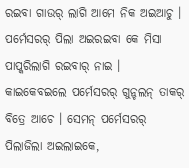ରଇବା ଗାଉର୍ ଲାଗି ଆମେ ନିକ ଅଇଆଚୁ ।
ପର୍ମେସରର୍ ପିଲା ଅଇରଇବା କେ ମିସା ପାପ୍କରିଲାଗି ରଇବାର୍ ନାଇ । କାଇକେବଇଲେ ପର୍ମେସରର୍ ଗୁନ୍ଚଲନ୍ ତାକର୍ ବିତ୍ରେ ଆଚେ । ସେମନ୍ ପର୍ମେସରର୍ ପିଲାଜିଲା ଅଇଲାଇକେ,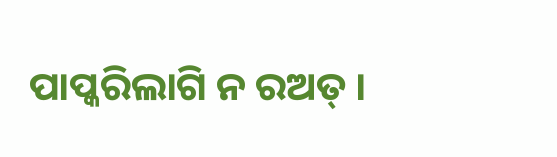ପାପ୍କରିଲାଗି ନ ରଅତ୍ ।